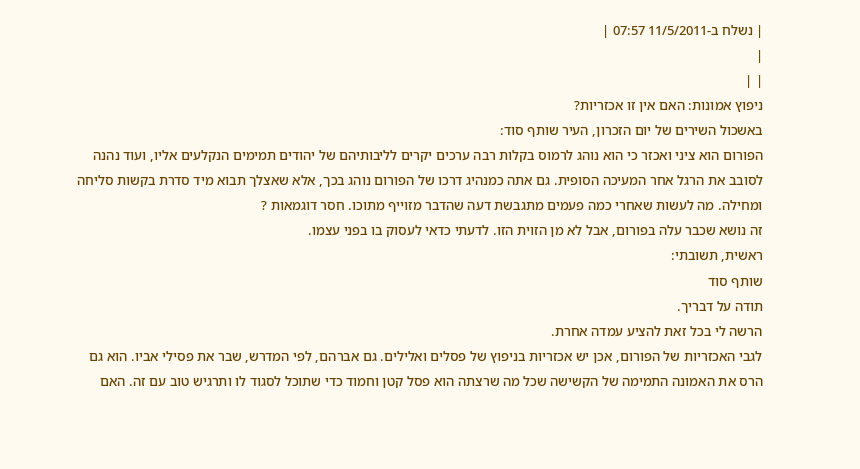| נשלח ב-11/5/2011 07:57 |
|
| |
ניפוץ אמונות: האם אין זו אכזריות?
באשכול השירים של יום הזכרון, העיר שותף סוד:
הפורום הוא ציני ואכזר כי הוא נוהג לרמוס בקלות רבה ערכים יקרים לליבותיהם של יהודים תמימים הנקלעים אליו, ועוד נהנה לסובב את הרגל אחר המעיכה הסופית. גם אתה כמנהיג דרכו של הפורום נוהג בכך, אלא שאצלך תבוא מיד סדרת בקשות סליחה ומחילה. מה לעשות שאחרי כמה פעמים מתגבשת דעה שהדבר מזוייף מתוכו. חסר דוגמאות ?
זה נושא שכבר עלה בפורום, אבל לא מן הזוית הזו. לדעתי כדאי לעסוק בו בפני עצמו.
ראשית, תשובתי:
שותף סוד
תודה על דבריך.
הרשה לי בכל זאת להציע עמדה אחרת.
לגבי האכזריות של הפורום, אכן יש אכזריות בניפוץ של פסלים ואלילים. גם אברהם, לפי המדרש, שבר את פסילי אביו. הוא גם הרס את האמונה התמימה של הקשישה שכל מה שרצתה הוא פסל קטן וחמוד כדי שתוכל לסגוד לו ותרגיש טוב עם זה. האם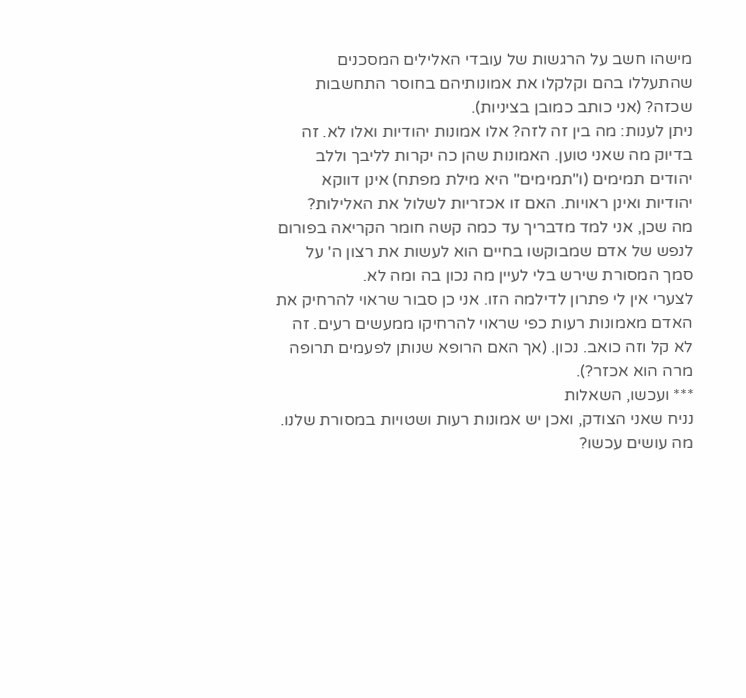מישהו חשב על הרגשות של עובדי האלילים המסכנים שהתעללו בהם וקלקלו את אמונותיהם בחוסר התחשבות שכזה? (אני כותב כמובן בציניות).
ניתן לענות: מה בין זה לזה? אלו אמונות יהודיות ואלו לא. זה בדיוק מה שאני טוען. האמונות שהן כה יקרות לליבך וללב יהודים תמימים (ו"תמימים" היא מילת מפתח) אינן דווקא יהודיות ואינן ראויות. האם זו אכזריות לשלול את האלילות?
מה שכן, אני למד מדבריך עד כמה קשה חומר הקריאה בפורום לנפש של אדם שמבוקשו בחיים הוא לעשות את רצון ה' על סמך המסורת שירש בלי לעיין מה נכון בה ומה לא.
לצערי אין לי פתרון לדילמה הזו. אני כן סבור שראוי להרחיק את האדם מאמונות רעות כפי שראוי להרחיקו ממעשים רעים. זה לא קל וזה כואב. נכון. (אך האם הרופא שנותן לפעמים תרופה מרה הוא אכזר?).
*** ועכשו, השאלות
נניח שאני הצודק, ואכן יש אמונות רעות ושטויות במסורת שלנו. מה עושים עכשו?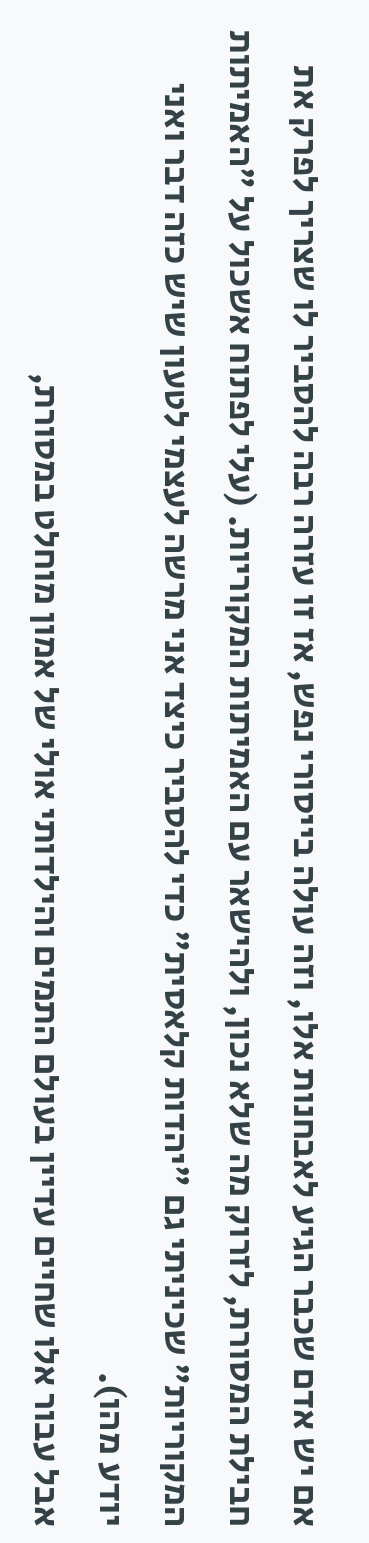אם יש אדם שכבר הגיע לאבחנות אלו, וזה עולה בייסורי נפש, אז זו עזרה רבה להסביר לו שצריך לפרק את חבילת המסורת, לזרוק מה שלא נכון, ולהישאר עם האמיתות המקוריות. (עלי לפתוח אשכול על "האמיתות המקוריות" שכיניתי גם "יהדות קלאסית" כדי להסביר כיצד אני מרשה לעצמי לטעון שיש כזה דבר ואני יודע מהו).
אבל עבור אלו שחיים עדיין בעולם התמים והילדותי אולי של אמון מוחלט במסורת,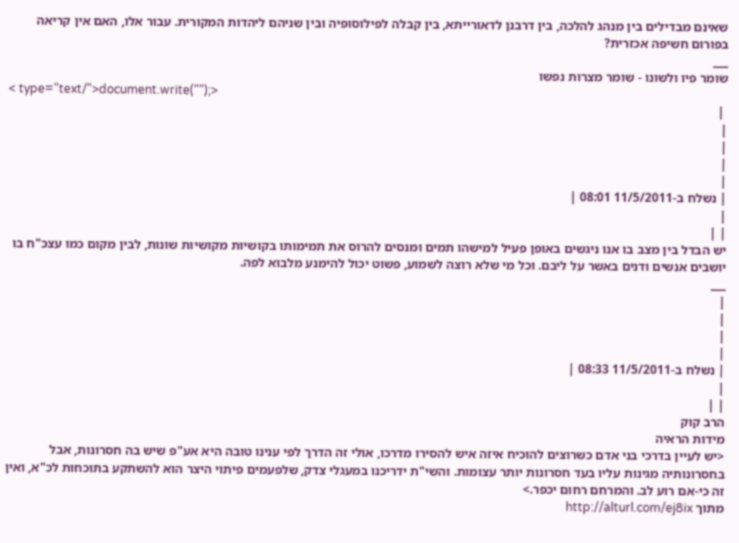שאינם מבדילים בין מנהג להלכה, בין דרבנן לדאורייתא, בין קבלה לפילוסופיה ובין שניהם ליהדות המקורית. עבור אלו, האם אין קריאה בפורום חשיפה אכזרית?
___
שומר פיו ולשונו - שומר מצרות נפשו
< type="text/">document.write("");>
 |
|
|
|
|
| נשלח ב-11/5/2011 08:01 |
|
| |
יש הבדל בין מצב בו אנו ניגשים באופן פעיל למישהו תמים ומנסים להרוס את תמימותו בקושיות מקושיות שונות, לבין מקום כמו עצכ"ח בו יושבים אנשים ודנים באשר על ליבם. וכל מי שלא רוצה לשמוע, פשוט יכול להימנע מלבוא לפה.
___
|
|
|
|
| נשלח ב-11/5/2011 08:33 |
|
| |
הרב קוק
מידות הראיה
<יש לעיין בדרכי בני אדם כשרוצים להוכיח איזה איש להסירו מדרכו, אולי זה הדרך לפי ענינו טובה היא אע"פ שיש בה חסרונות, אבל בחסרונותיה מגינות עליו בעד חסרונות יותר עצומות. והשי"ת ידריכנו במעגלי צדק, שלפעמים פיתוי היצר הוא להשתקע בתוכחות לכ"א, ואין זה כי-אם רוע לב. והמרחם רחום יכפר.>
מתוך http://alturl.com/ej8ix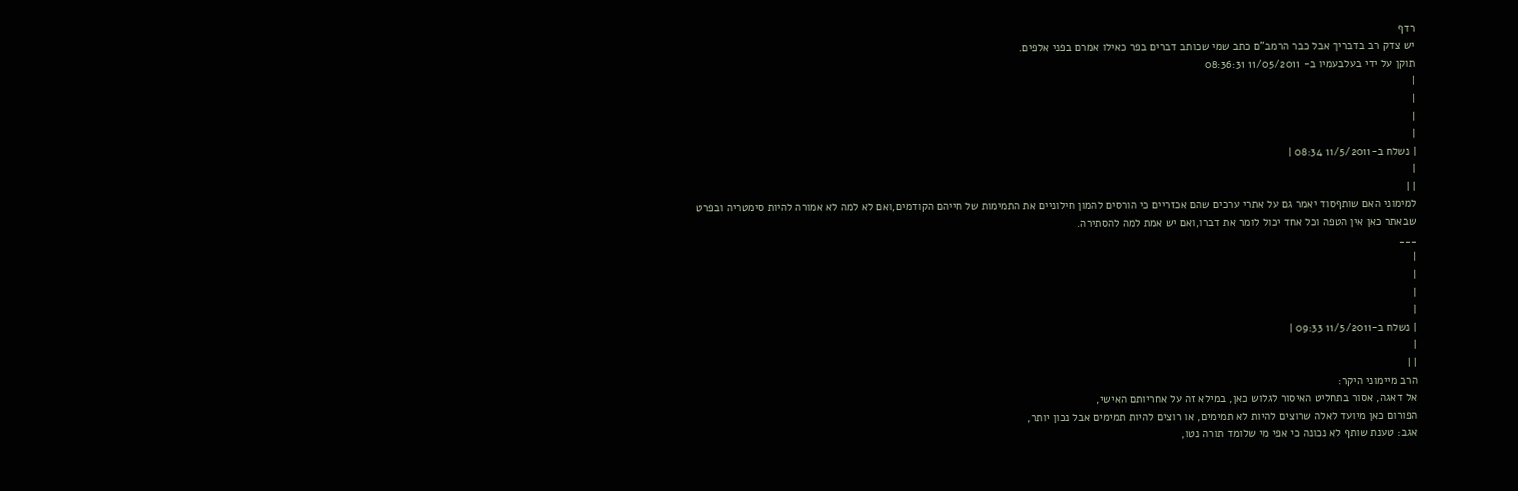רדף
יש צדק רב בדבריך אבל כבר הרמב"ם כתב שמי שכותב דברים בפר כאילו אמרם בפני אלפים.
תוקן על ידי בעלבעמיו ב- 11/05/2011 08:36:31
|
|
|
|
| נשלח ב-11/5/2011 08:34 |
|
| |
למימוני האם שותףסוד יאמר גם על אתרי ערכים שהם אכזריים כי הורסים להמון חילוניים את התמימות של חייהם הקודמים,ואם לא למה לא אמורה להיות סימטריה ובפרט שבאתר כאן אין הטפה וכל אחד יכול לומר את דברו,ואם יש אמת למה להסתירה.
___
|
|
|
|
| נשלח ב-11/5/2011 09:33 |
|
| |
הרב מיימוני היקר:
אל דאגה, אסור בתחליט האיסור לגלוש כאן, במילא זה על אחריותם האישי,
הפורום כאן מיועד לאלה שרוצים להיות לא תמימים, או רוצים להיות תמימים אבל נכון יותר,
אגב: טענת שותף לא נכונה כי אפי מי שלומד תורה נטו,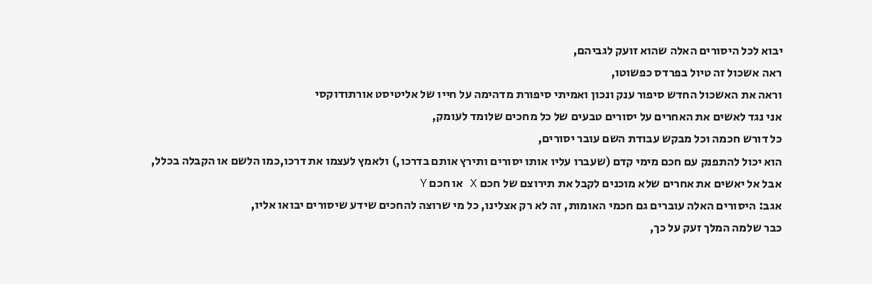יבוא לכל היסורים האלה שהוא זועק לגביהם,
ראה אשכול זה טיול בפרדס כפשוטו,
וראה את האשכול החדש סיפור ענק ונכון ואמיתי סיפורת מדהימה על חייו של אליטיסט אורתודוקסי
אני נגד לאשים את האחרים על יסורים טבעים של כל מחכים שלומד לעומק,
כל דורש חכמה וכל מבקש עבודת השם עובר יסורים,
הוא יכול להתפנק עם חכם מימי קדם (שעברו עליו אותו יסורים ותירץ אותם בדרכו,) ולאמץ לעצמו את דרכו,כמו הלשם או הקבלה בכלל,
אבל אל יאשים את אחרים שלא מוכנים לקבל את תירוצם של חכם X או חכם Y
אגב: היסורים האלה עוברים גם חכמי האומות, זה לא רק אצלינו, כל מי שרוצה להחכים שידע שיסורים יבואו אליו,
כבר שלמה המלך זעק על כך,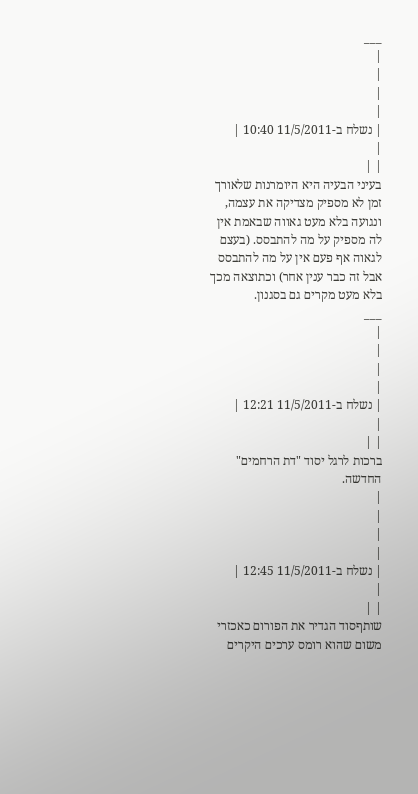___
|
|
|
|
| נשלח ב-11/5/2011 10:40 |
|
| |
בעיני הבעיה היא היומרנות שלאורך זמן לא מספיק מצדיקה את עצמה, ונגועה בלא מעט גאווה שבאמת אין לה מספיק על מה להתבסס. (בעצם לגאוה אף פעם אין על מה להתבסס אבל זה כבר ענין אחר) וכתוצאה מכך בלא מעט מקרים גם בסגנון.
___
|
|
|
|
| נשלח ב-11/5/2011 12:21 |
|
| |
ברכות לרגל יסוד "דת הרחמים" החדשה.
|
|
|
|
| נשלח ב-11/5/2011 12:45 |
|
| |
שותףסוד הגדיר את הפורום כאכזרי משום שהוא רומס ערכים היקרים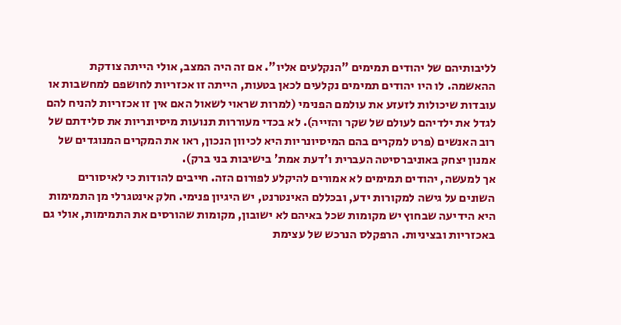לליבותיהם של יהודים תמימים "הנקלעים אליו". אם זה היה המצב, אולי הייתה צודקת ההאשמה. לו היו יהודים תמימים נקלעים לכאן בטעות, הייתה זו אכזריות לחושפם למחשבות או עובדות שיכולות לזעזע את עולמם הפנימי (למרות שראוי לשאול האם אין זו אכזריות להניח להם לגדל את ילדיהם לעולם של שקר והזייה). לא בכדי מעוררות תנועות מיסיונריות את סלידתם של רוב האנשים (פרט למקרים בהם המיסיונריות היא לכיוון הנכון, ראו את המקרים המנוגדים של אמנון יצחק באוניברסיטה העברית ו'דעת אמת' בישיבות בני ברק).
אך למעשה, יהודים תמימים לא אמורים להיקלע לפורום הזה. חייבים להודות כי לאיסורים השונים על גישה למקורות ידע, ובכללם האינטרנט, יש היגיון פנימי. חלק אינטגרלי מן התמימות היא הידיעה שבחוץ יש מקומות שכל באיהם לא ישובון, מקומות שהורסים את התמימות, אולי גם באכזריות ובציניות. הרפקלס הנרכש של עצימת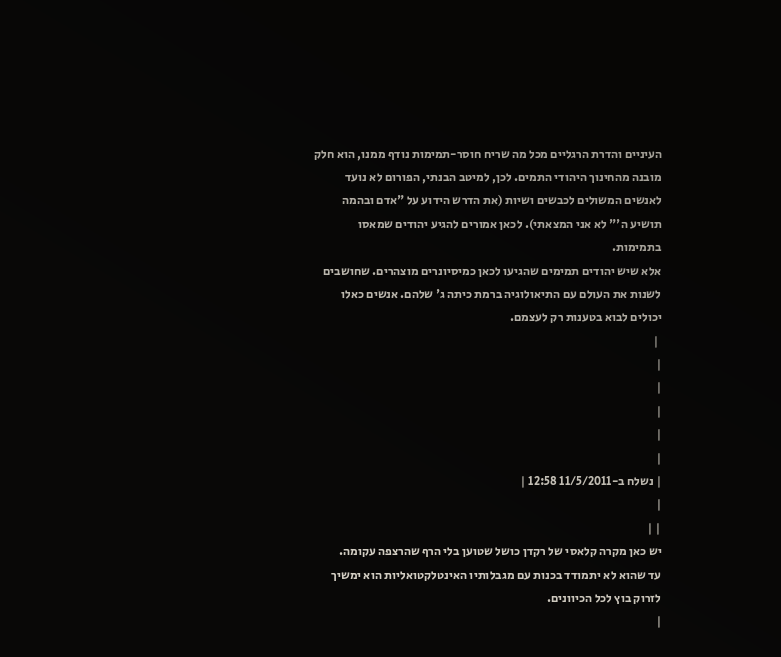העיניים והדרת הרגליים מכל מה שריח חוסר-תמימות נודף ממנו, הוא חלק מובנה מהחינוך היהודי התמים. לכן, למיטב הבנתי, הפורום לא נועד לאנשים המשולים לכבשים ושיות (את הדרש הידוע על "אדם ובהמה תושיע ה'" לא אני המצאתי). לכאן אמורים להגיע יהודים שמאסו בתמימות.
אלא שיש יהודים תמימים שהגיעו לכאן כמיסיונרים מוצהרים. שחושבים לשנות את העולם עם התיאולוגיה ברמת כיתה ג' שלהם. אנשים כאלו יכולים לבוא בטענות רק לעצמם.
 |
|
|
|
|
|
| נשלח ב-11/5/2011 12:58 |
|
| |
יש כאן מקרה קלאסי של רקדן כושל שטוען בלי הרף שהרצפה עקומה.
עד שהוא לא יתמודד בכנות עם מגבלותיו האינטלקטואליות הוא ימשיך לזרוק בוץ לכל הכיוונים.
|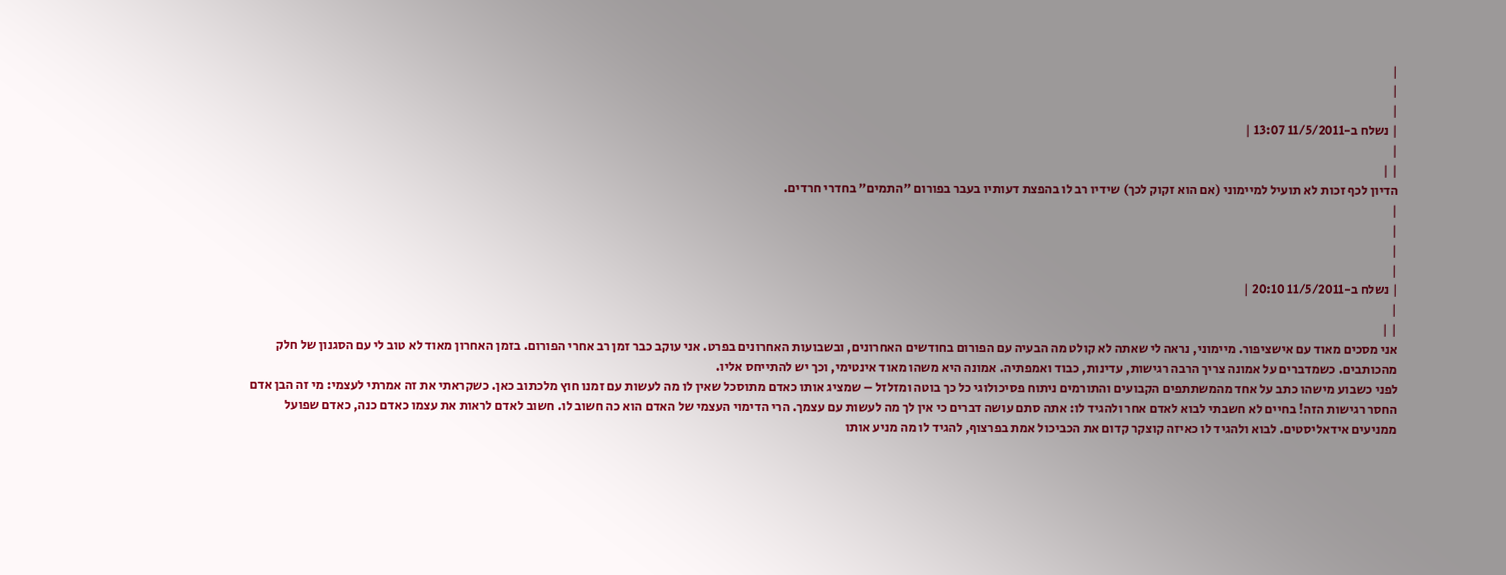|
|
|
| נשלח ב-11/5/2011 13:07 |
|
| |
הדיון לכף זכות לא תועיל למיימוני (אם הוא זקוק לכך) שידיו רב לו בהפצת דעותיו בעבר בפורום "התמים" בחדרי חרדים.
|
|
|
|
| נשלח ב-11/5/2011 20:10 |
|
| |
אני מסכים מאוד עם אישציפור. מיימוני, נראה לי שאתה לא קולט מה הבעיה עם הפורום בחודשים האחרונים, ובשבועות האחרונים בפרט. אני עוקב כבר זמן רב אחרי הפורום. בזמן האחרון מאוד לא טוב לי עם הסגנון של חלק מהכותבים. כשמדברים על אמונה צריך הרבה רגישות, עדינות, כבוד ואמפתיה. אמונה היא משהו מאוד אינטימי, וכך יש להתייחס אליו.
לפני כשבוע מישהו כתב על אחד מהמשתתפים הקבועים והתורמים ניתוח פסיכולוגי כל כך בוטה ומזלזל – שמציג אותו כאדם מתוסכל שאין לו מה לעשות עם זמנו חוץ מלכתוב כאן. כשקראתי את זה אמרתי לעצמי: מי זה הבן אדם החסר רגישות הזה! בחיים לא חשבתי לבוא לאדם אחר ולהגיד לו: אתה סתם עושה דברים כי אין לך מה לעשות עם עצמך. הרי הדימוי העצמי של האדם הוא כה חשוב לו. חשוב לאדם לראות את עצמו כאדם כנה, כאדם שפועל ממניעים אידאליסטים. לבוא ולהגיד לו כאיזה קוצקר קדום את הכביכול אמת בפרצוף, להגיד לו מה מניע אותו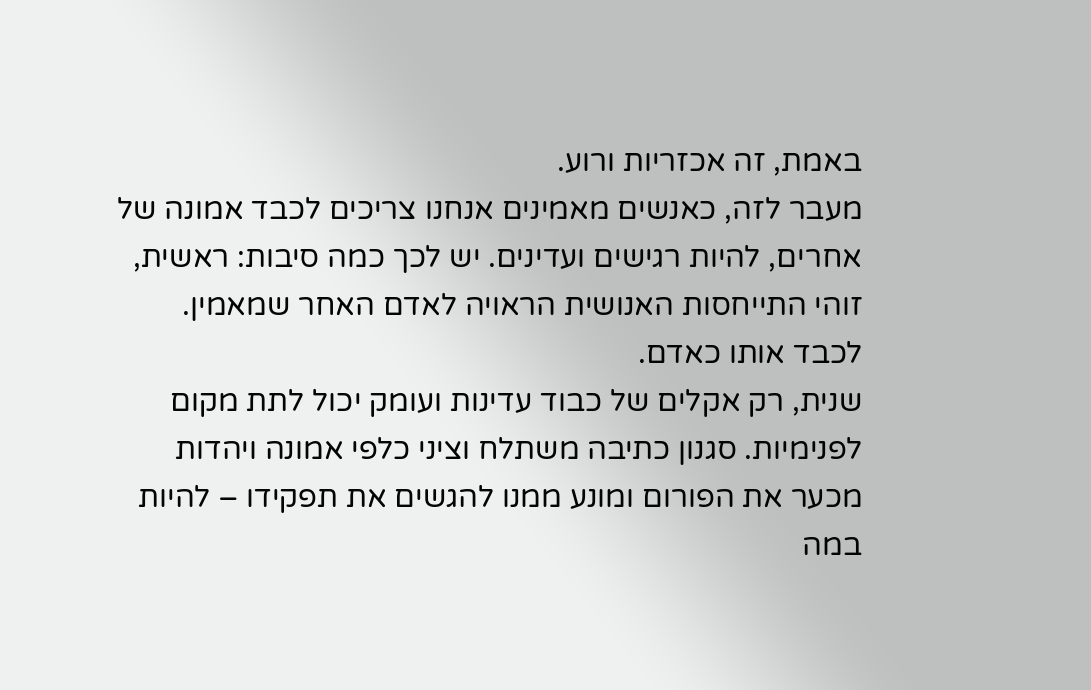באמת, זה אכזריות ורוע.
מעבר לזה, כאנשים מאמינים אנחנו צריכים לכבד אמונה של אחרים, להיות רגישים ועדינים. יש לכך כמה סיבות: ראשית, זוהי התייחסות האנושית הראויה לאדם האחר שמאמין. לכבד אותו כאדם.
שנית, רק אקלים של כבוד עדינות ועומק יכול לתת מקום לפנימיות. סגנון כתיבה משתלח וציני כלפי אמונה ויהדות מכער את הפורום ומונע ממנו להגשים את תפקידו – להיות במה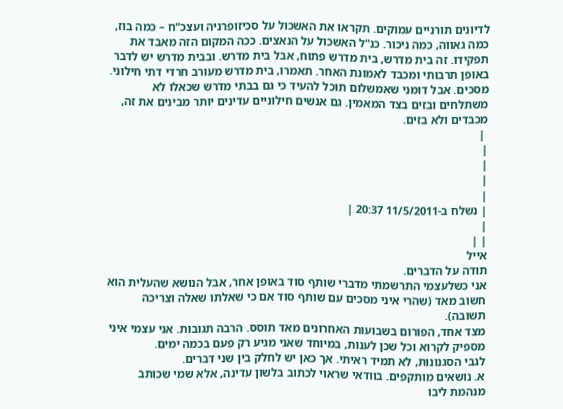לדיונים תורניים עמוקים. תקראו את האשכול על סכיזופרניה ועצכ"ח – כמה בוז, כמה גאווה, כמה ניכור. כנ"ל האשכול על הנאצים. ככה המקום הזה מאבד את תפקידו. זה בית מדרש, בית מדרש פתוח, אבל בית מדרש. ובבית מדרש יש לדבר באופן תרבותי ומכבד לאמונת האחר. תאמרו, בית מדרש מעורב חרדי דתי חילוני. מסכים. אבל דומני שאמשלום תוכל להעיד כי גם בבתי מדרש שכאלו לא משתלחים ובזים בצד המאמין. גם אנשים חילוניים עדינים יותר מבינים את זה, מכבדים ולא בזים.
 |
|
|
|
|
| נשלח ב-11/5/2011 20:37 |
|
| |
אייל
תודה על הדברים.
אני כשלעצמי התרשמתי מדברי שותף סוד באופן אחר, אבל הנושא שהעלית הוא חשוב מאד (שהרי איני מסכים עם שותף סוד אם כי שאלתו שאלה וצריכה תשובה).
מצד אחד, הפורום בשבועות האחרונים מאד תוסס. הרבה תגובות. אני עצמי איני מספיק לקרוא וכל שכן לענות, במיוחד שאני מגיע רק פעם בכמה ימים.
לגבי הסגנונות, לא תמיד ראיתי. אך כאן יש לחלק בין שני דברים.
א. נושאים מותקפים. בוודאי שראוי לכתוב בלשון עדינה, אלא שמי שכותב מנהמת ליבו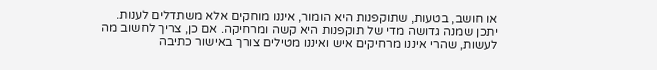או חושב, בטעות, שתוקפנות היא הומור, איננו מוחקים אלא משתדלים לענות.
יתכן שמנה גדושה מדי של תוקפנות היא קשה ומרחיקה. אם כן, צריך לחשוב מה לעשות, שהרי איננו מרחיקים איש ואיננו מטילים צורך באישור כתיבה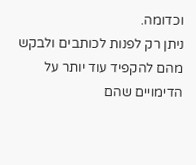וכדומה.
ניתן רק לפנות לכותבים ולבקש מהם להקפיד עוד יותר על הדימויים שהם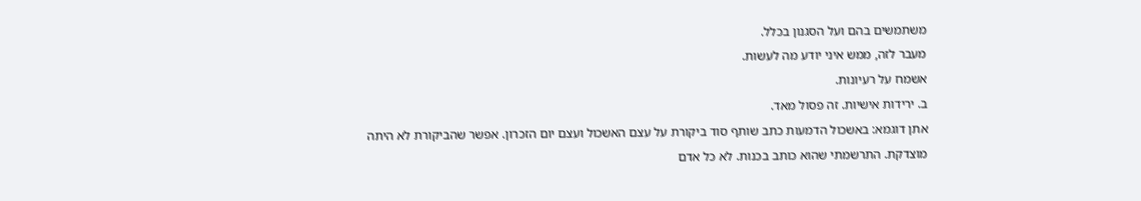משתמשים בהם ועל הסגנון בכלל.
מעבר לזה, ממש איני יודע מה לעשות.
אשמח על רעיונות.
ב. ירידות אישיות. זה פסול מאד.
אתן דוגמא: באשכול הדמעות כתב שותף סוד ביקורת על עצם האשכול ועצם יום הזכרון. אפשר שהביקורת לא היתה מוצדקת. התרשמתי שהוא כותב בכנות. לא כל אדם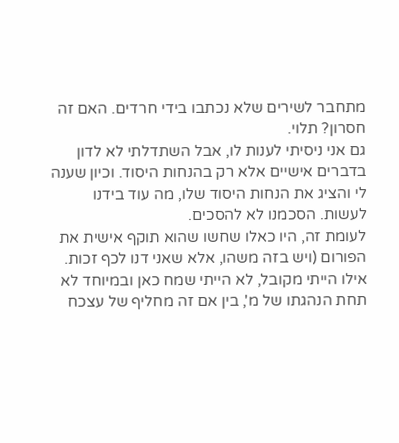מתחבר לשירים שלא נכתבו בידי חרדים. האם זה חסרון? תלוי.
גם אני ניסיתי לענות לו, אבל השתדלתי לא לדון בדברים אישיים אלא רק בהנחות היסוד. וכיון שענה לי והציג את הנחות היסוד שלו, מה עוד בידנו לעשות. הסכמנו לא להסכים.
לעומת זה, היו כאלו שחשו שהוא תוקף אישית את הפורום (ויש בזה משהו, אלא שאני דנו לכף זכות. אילו הייתי מקובל, לא הייתי שמח כאן ובמיוחד לא תחת הנהגתו של מ', בין אם זה מחליף של עצכח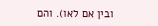ובין אם לאו). והם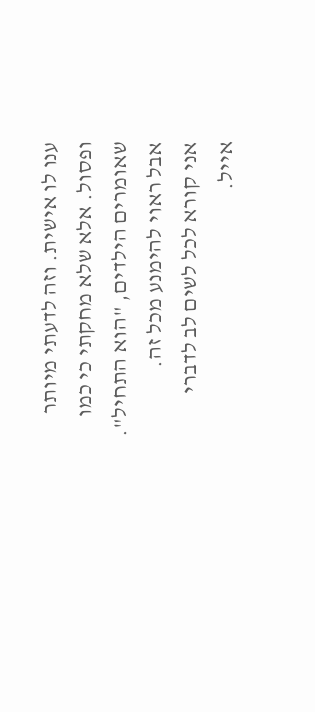ענו לו אישית. וזה לדעתי מיותר ופסול. אלא שלא מחקתי כי כמו שאומרים הילדים, "הוא התחיל".
אבל ראוי להימנע מכל זה.
אני קורא לכל לשים לב לדברי אייל.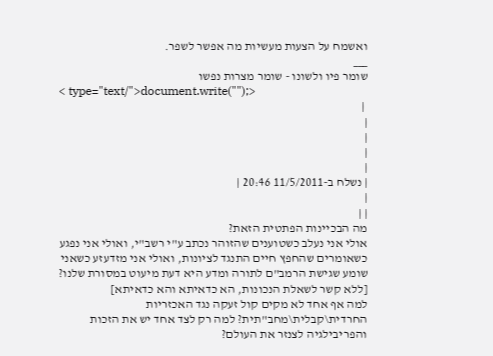ואשמח על הצעות מעשיות מה אפשר לשפר.
___
שומר פיו ולשונו - שומר מצרות נפשו
< type="text/">document.write("");>
 |
|
|
|
|
| נשלח ב-11/5/2011 20:46 |
|
| |
מה הבכיינות הפתטית הזאת?
אולי אני נעלב כשטוענים שהזוהר נכתב ע"י רשב"י, ואולי אני נפגע כשאומרים שהחפץ חיים התנגד לציונות, ואולי אני מזדעזע כשאני שומע שגישת הרמב"ם לתורה ומדע היא דעת מיעוט במסורת שלנו? [ללא קשר לשאלת הנכונות, הא כדאיתא והא כדאיתא]
למה אף אחד לא מקים קול זעקה נגד האכזריות החרדית\קבלית\מחב"תית? למה רק לצד אחד יש את הזכות והפריבילגיה לצנזר את העולם?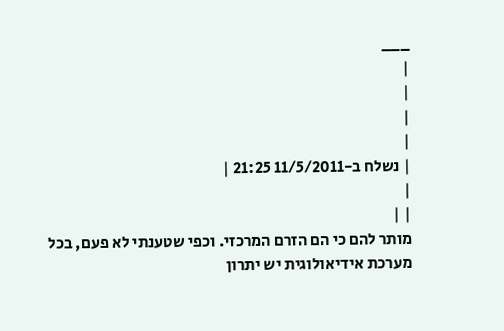___
|
|
|
|
| נשלח ב-11/5/2011 21:25 |
|
| |
מותר להם כי הם הזרם המרכזי. וכפי שטענתי לא פעם, בכל מערכת אידיאולוגית יש יתרון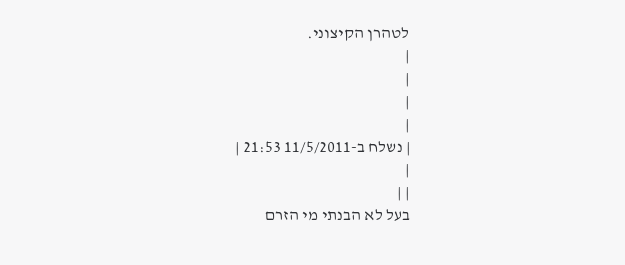לטהרן הקיצוני.
|
|
|
|
| נשלח ב-11/5/2011 21:53 |
|
| |
בעל לא הבנתי מי הזרם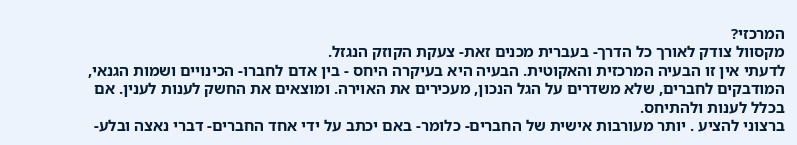המרכזי?
מקסוול צודק לאורך כל הדרך- בעברית מכנים זאת- צעקת הקוזק הנגזל.
לדעתי אין זו הבעיה המרכזית והאקוטית. הבעיה היא בעיקרה היחס - בין אדם לחברו- הכינויים ושמות הגנאי, המודבקים לחברים, שלא משדרים על הגל הנכון, מעכירים את האוירה. ומוצאים את החשק לענות לענין. אם בכלל לענות ולהתיחס.
ברצוני להציע . יותר מעורבות אישית של החברים- כלומר- באם יכתב על ידי אחד החברים- דברי נאצה ובלע-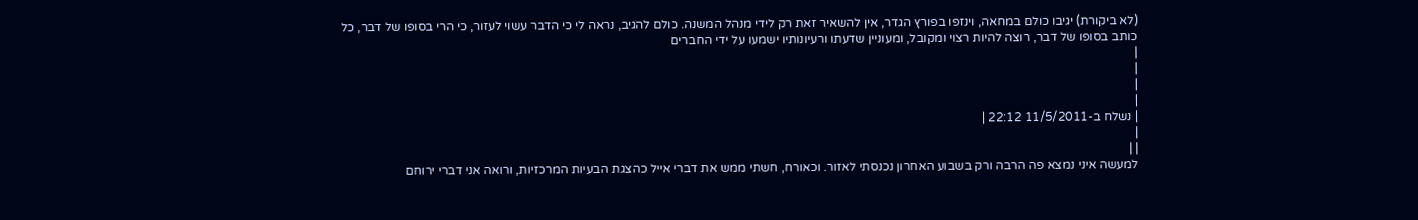(לא ביקורת) יגיבו כולם במחאה, וינזפו בפורץ הגדר, אין להשאיר זאת רק לידי מנהל המשנה. כולם להגיב, נראה לי כי הדבר עשוי לעזור, כי הרי בסופו של דבר, כל כותב בסופו של דבר, רוצה להיות רצוי ומקובל, ומעוניין שדעתו ורעיונותיו ישמעו על ידי החברים
|
|
|
|
| נשלח ב-11/5/2011 22:12 |
|
| |
למעשה איני נמצא פה הרבה ורק בשבוע האחרון נכנסתי לאזור. וכאורח, חשתי ממש את דברי אייל כהצגת הבעיות המרכזיות, ורואה אני דברי ירוחם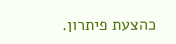כהצעת פיתרון.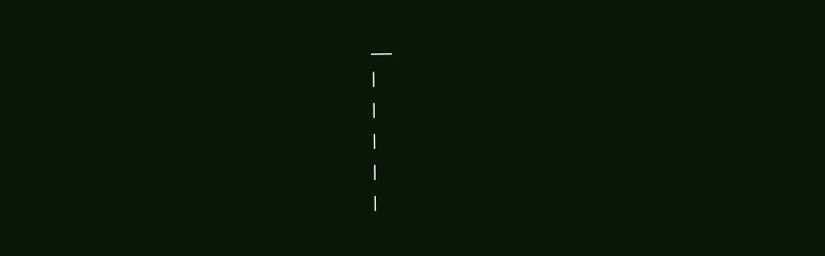___
|
|
|
|
|